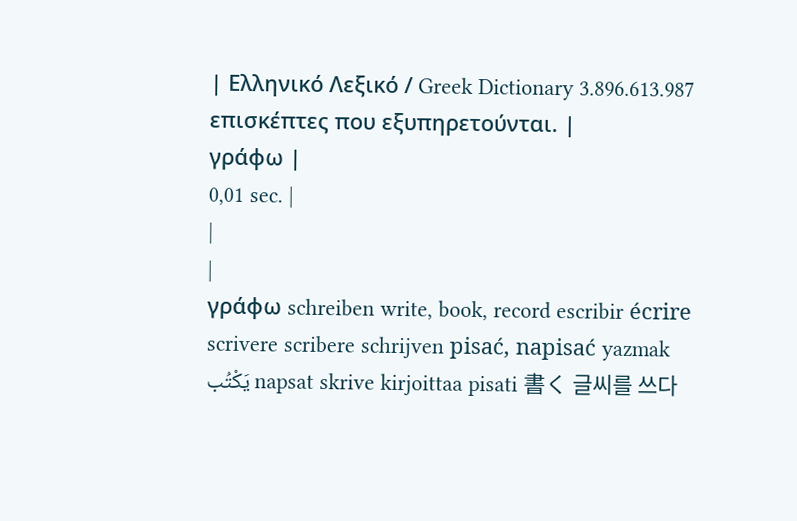| Ελληνικό Λεξικό / Greek Dictionary 3.896.613.987 επισκέπτες που εξυπηρετούνται. |
γράφω |
0,01 sec. |
|
|
γράφω schreiben write, book, record escribir écrire scrivere scribere schrijven pisać, napisać yazmak يَكْتُب napsat skrive kirjoittaa pisati 書く 글씨를 쓰다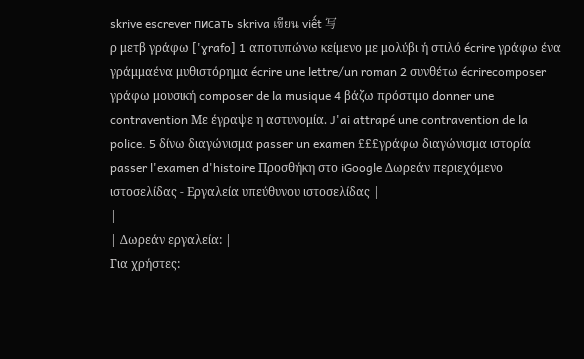skrive escrever писать skriva เขียน viết 写
ρ μετβ γράφω ['ɣrafo] 1 αποτυπώνω κείμενο με μολύβι ή στιλό écrire γράφω ένα γράμμαένα μυθιστόρημα écrire une lettre/un roman 2 συνθέτω écrirecomposer γράφω μουσική composer de la musique 4 βάζω πρόστιμο donner une contravention Με έγραψε η αστυνομία. J'ai attrapé une contravention de la police. 5 δίνω διαγώνισμα passer un examen £££γράφω διαγώνισμα ιστορία passer l'examen d'histoire Προσθήκη στο iGoogle Δωρεάν περιεχόμενο ιστοσελίδας - Εργαλεία υπεύθυνου ιστοσελίδας |
|
| Δωρεάν εργαλεία: |
Για χρήστες: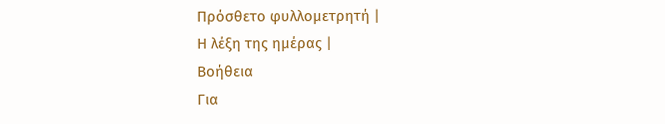Πρόσθετο φυλλομετρητή |
Η λέξη της ημέρας |
Βοήθεια
Για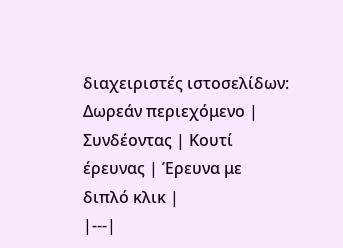διαχειριστές ιστοσελίδων: Δωρεάν περιεχόμενο | Συνδέοντας | Κουτί έρευνας | Έρευνα με διπλό κλικ |
|---|